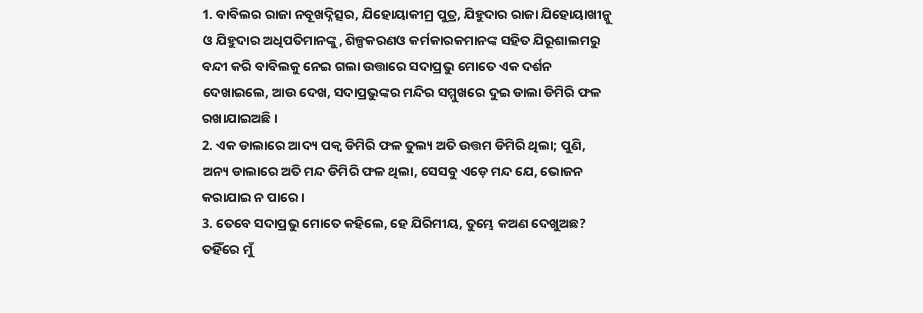1. ବାବିଲର ରାଜା ନବୂଖଦ୍ନିତ୍ସର, ଯିହୋୟାକୀମ୍ର ପୁତ୍ର, ଯିହୁଦାର ରାଜା ଯିହୋୟାଖୀନ୍କୁ ଓ ଯିହୁଦାର ଅଧିପତିମାନଙ୍କୁ, ଶିଳ୍ପକରଣଓ କର୍ମକାରକମାନଙ୍କ ସହିତ ଯିରୂଶାଲମରୁ ବନ୍ଦୀ କରି ବାବିଲକୁ ନେଇ ଗଲା ଉତ୍ତାରେ ସଦାପ୍ରଭୁ ମୋତେ ଏକ ଦର୍ଶନ ଦେଖାଇଲେ, ଆଉ ଦେଖ, ସଦାପ୍ରଭୁଙ୍କର ମନ୍ଦିର ସମ୍ମୁଖରେ ଦୁଇ ଡାଲା ଡିମିରି ଫଳ ରଖାଯାଇଅଛି ।
2. ଏକ ଡାଲାରେ ଆଦ୍ୟ ପକ୍ଵ ଡିମିରି ଫଳ ତୁଲ୍ୟ ଅତି ଉତ୍ତମ ଡିମିରି ଥିଲା; ପୁଣି, ଅନ୍ୟ ଡାଲାରେ ଅତି ମନ୍ଦ ଡିମିରି ଫଳ ଥିଲା, ସେସବୁ ଏଡ଼େ ମନ୍ଦ ଯେ, ଭୋଜନ କରାଯାଇ ନ ପାରେ ।
3. ତେବେ ସଦାପ୍ରଭୁ ମୋତେ କହିଲେ, ହେ ଯିରିମୀୟ, ତୁମ୍ଭେ କଅଣ ଦେଖୁଅଛ? ତହିଁରେ ମୁଁ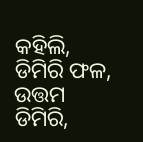କହିଲି, ଡିମିରି ଫଳ, ଉତ୍ତମ ଡିମିରି,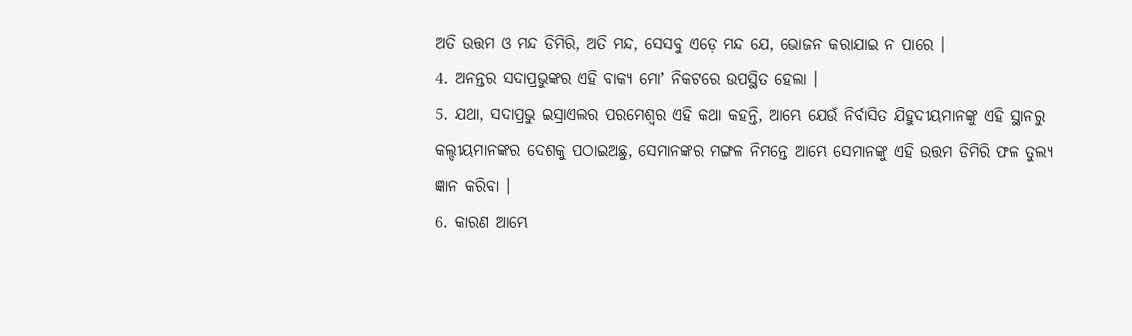ଅତି ଉତ୍ତମ ଓ ମନ୍ଦ ଡିମିରି, ଅତି ମନ୍ଦ, ସେସବୁ ଏଡ଼େ ମନ୍ଦ ଯେ, ଭୋଜନ କରାଯାଇ ନ ପାରେ ।
4. ଅନନ୍ତର ସଦାପ୍ରଭୁଙ୍କର ଏହି ବାକ୍ୟ ମୋʼ ନିକଟରେ ଉପସ୍ଥିତ ହେଲା ।
5. ଯଥା, ସଦାପ୍ରଭୁ ଇସ୍ରାଏଲର ପରମେଶ୍ଵର ଏହି କଥା କହନ୍ତି, ଆମ୍ଭେ ଯେଉଁ ନିର୍ବାସିତ ଯିହୁଦୀୟମାନଙ୍କୁ ଏହି ସ୍ଥାନରୁ କଲ୍ଦୀୟମାନଙ୍କର ଦେଶକୁ ପଠାଇଅଛୁ, ସେମାନଙ୍କର ମଙ୍ଗଳ ନିମନ୍ତେ ଆମ୍ଭେ ସେମାନଙ୍କୁ ଏହି ଉତ୍ତମ ଡିମିରି ଫଳ ତୁଲ୍ୟ ଜ୍ଞାନ କରିବା ।
6. କାରଣ ଆମ୍ଭେ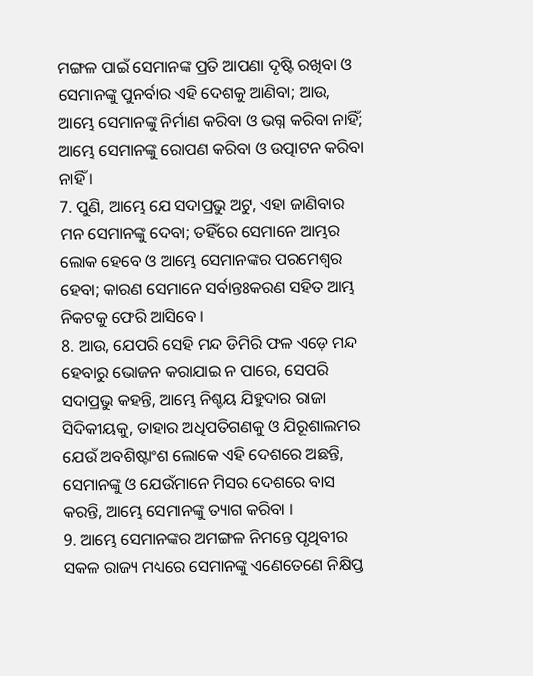ମଙ୍ଗଳ ପାଇଁ ସେମାନଙ୍କ ପ୍ରତି ଆପଣା ଦୃଷ୍ଟି ରଖିବା ଓ ସେମାନଙ୍କୁ ପୁନର୍ବାର ଏହି ଦେଶକୁ ଆଣିବା; ଆଉ, ଆମ୍ଭେ ସେମାନଙ୍କୁ ନିର୍ମାଣ କରିବା ଓ ଭଗ୍ନ କରିବା ନାହିଁ; ଆମ୍ଭେ ସେମାନଙ୍କୁ ରୋପଣ କରିବା ଓ ଉତ୍ପାଟନ କରିବା ନାହିଁ ।
7. ପୁଣି, ଆମ୍ଭେ ଯେ ସଦାପ୍ରଭୁ ଅଟୁ, ଏହା ଜାଣିବାର ମନ ସେମାନଙ୍କୁ ଦେବା; ତହିଁରେ ସେମାନେ ଆମ୍ଭର ଲୋକ ହେବେ ଓ ଆମ୍ଭେ ସେମାନଙ୍କର ପରମେଶ୍ଵର ହେବା; କାରଣ ସେମାନେ ସର୍ବାନ୍ତଃକରଣ ସହିତ ଆମ୍ଭ ନିକଟକୁ ଫେରି ଆସିବେ ।
8. ଆଉ, ଯେପରି ସେହି ମନ୍ଦ ଡିମିରି ଫଳ ଏଡ଼େ ମନ୍ଦ ହେବାରୁ ଭୋଜନ କରାଯାଇ ନ ପାରେ, ସେପରି ସଦାପ୍ରଭୁ କହନ୍ତି, ଆମ୍ଭେ ନିଶ୍ଚୟ ଯିହୁଦାର ରାଜା ସିଦିକୀୟକୁ, ତାହାର ଅଧିପତିଗଣକୁ ଓ ଯିରୂଶାଲମର ଯେଉଁ ଅବଶିଷ୍ଟାଂଶ ଲୋକେ ଏହି ଦେଶରେ ଅଛନ୍ତି, ସେମାନଙ୍କୁ ଓ ଯେଉଁମାନେ ମିସର ଦେଶରେ ବାସ କରନ୍ତି, ଆମ୍ଭେ ସେମାନଙ୍କୁ ତ୍ୟାଗ କରିବା ।
9. ଆମ୍ଭେ ସେମାନଙ୍କର ଅମଙ୍ଗଳ ନିମନ୍ତେ ପୃଥିବୀର ସକଳ ରାଜ୍ୟ ମଧ୍ୟରେ ସେମାନଙ୍କୁ ଏଣେତେଣେ ନିକ୍ଷିପ୍ତ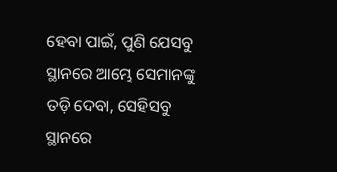ହେବା ପାଇଁ, ପୁଣି ଯେସବୁ ସ୍ଥାନରେ ଆମ୍ଭେ ସେମାନଙ୍କୁ ତଡ଼ି ଦେବା, ସେହିସବୁ ସ୍ଥାନରେ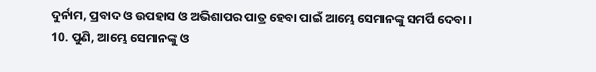ଦୁର୍ନାମ, ପ୍ରବାଦ ଓ ଉପହାସ ଓ ଅଭିଶାପର ପାତ୍ର ହେବା ପାଇଁ ଆମ୍ଭେ ସେମାନଙ୍କୁ ସମର୍ପି ଦେବା ।
10. ପୁଣି, ଆମ୍ଭେ ସେମାନଙ୍କୁ ଓ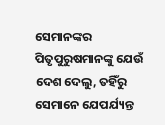ସେମାନଙ୍କର ପିତୃପୁରୁଷମାନଙ୍କୁ ଯେଉଁ ଦେଶ ଦେଲୁ, ତହିଁରୁ ସେମାନେ ଯେପର୍ଯ୍ୟନ୍ତ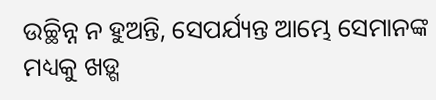ଉଚ୍ଛିନ୍ନ ନ ହୁଅନ୍ତି, ସେପର୍ଯ୍ୟନ୍ତ ଆମ୍ଭେ ସେମାନଙ୍କ ମଧ୍ୟକୁ ଖଡ଼୍ଗ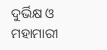ଦୁର୍ଭିକ୍ଷ ଓ ମହାମାରୀ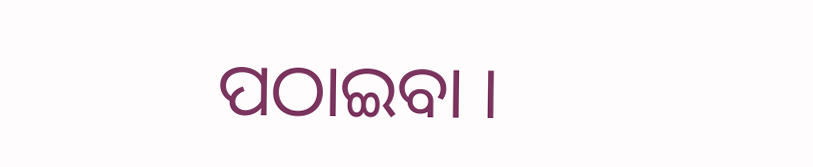ପଠାଇବା ।